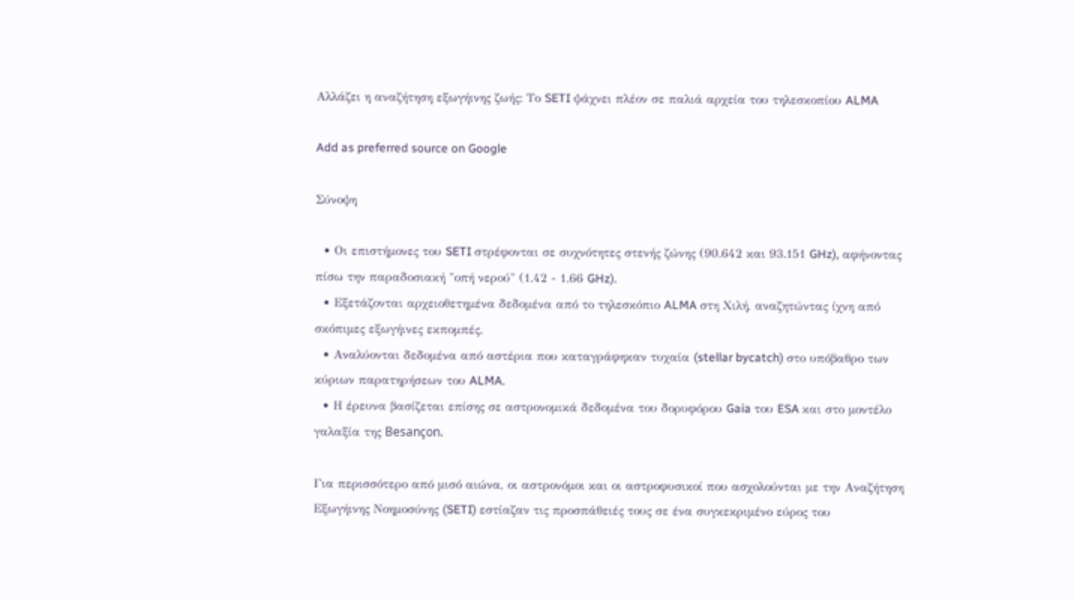Αλλάζει η αναζήτηση εξωγήινης ζωής: Το SETI ψάχνει πλέον σε παλιά αρχεία του τηλεσκοπίου ALMA

Add as preferred source on Google

Σύνοψη

  • Οι επιστήμονες του SETI στρέφονται σε συχνότητες στενής ζώνης (90.642 και 93.151 GHz), αφήνοντας πίσω την παραδοσιακή "οπή νερού" (1.42 - 1.66 GHz).
  • Εξετάζονται αρχειοθετημένα δεδομένα από το τηλεσκόπιο ALMA στη Χιλή, αναζητώντας ίχνη από σκόπιμες εξωγήινες εκπομπές.
  • Αναλύονται δεδομένα από αστέρια που καταγράφηκαν τυχαία (stellar bycatch) στο υπόβαθρο των κύριων παρατηρήσεων του ALMA.
  • Η έρευνα βασίζεται επίσης σε αστρονομικά δεδομένα του δορυφόρου Gaia του ESA και στο μοντέλο γαλαξία της Besançon.

Για περισσότερο από μισό αιώνα, οι αστρονόμοι και οι αστροφυσικοί που ασχολούνται με την Αναζήτηση Εξωγήινης Νοημοσύνης (SETI) εστίαζαν τις προσπάθειές τους σε ένα συγκεκριμένο εύρος του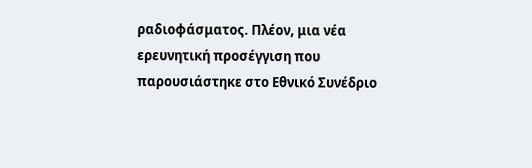ραδιοφάσματος. Πλέον, μια νέα ερευνητική προσέγγιση που παρουσιάστηκε στο Εθνικό Συνέδριο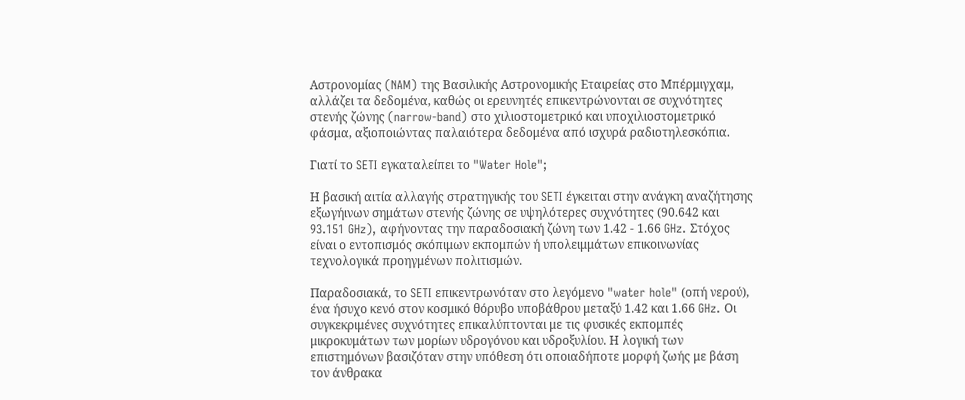Αστρονομίας (NAM) της Βασιλικής Αστρονομικής Εταιρείας στο Μπέρμιγχαμ, αλλάζει τα δεδομένα, καθώς οι ερευνητές επικεντρώνονται σε συχνότητες στενής ζώνης (narrow-band) στο χιλιοστομετρικό και υποχιλιοστομετρικό φάσμα, αξιοποιώντας παλαιότερα δεδομένα από ισχυρά ραδιοτηλεσκόπια.

Γιατί το SETI εγκαταλείπει το "Water Hole";

Η βασική αιτία αλλαγής στρατηγικής του SETI έγκειται στην ανάγκη αναζήτησης εξωγήινων σημάτων στενής ζώνης σε υψηλότερες συχνότητες (90.642 και 93.151 GHz), αφήνοντας την παραδοσιακή ζώνη των 1.42 - 1.66 GHz. Στόχος είναι ο εντοπισμός σκόπιμων εκπομπών ή υπολειμμάτων επικοινωνίας τεχνολογικά προηγμένων πολιτισμών.

Παραδοσιακά, το SETI επικεντρωνόταν στο λεγόμενο "water hole" (οπή νερού), ένα ήσυχο κενό στον κοσμικό θόρυβο υποβάθρου μεταξύ 1.42 και 1.66 GHz. Οι συγκεκριμένες συχνότητες επικαλύπτονται με τις φυσικές εκπομπές μικροκυμάτων των μορίων υδρογόνου και υδροξυλίου. Η λογική των επιστημόνων βασιζόταν στην υπόθεση ότι οποιαδήποτε μορφή ζωής με βάση τον άνθρακα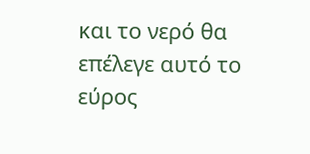και το νερό θα επέλεγε αυτό το εύρος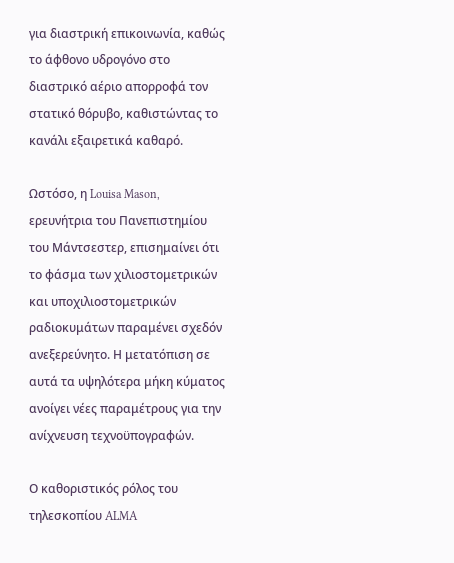για διαστρική επικοινωνία, καθώς το άφθονο υδρογόνο στο διαστρικό αέριο απορροφά τον στατικό θόρυβο, καθιστώντας το κανάλι εξαιρετικά καθαρό.

Ωστόσο, η Louisa Mason, ερευνήτρια του Πανεπιστημίου του Μάντσεστερ, επισημαίνει ότι το φάσμα των χιλιοστομετρικών και υποχιλιοστομετρικών ραδιοκυμάτων παραμένει σχεδόν ανεξερεύνητο. Η μετατόπιση σε αυτά τα υψηλότερα μήκη κύματος ανοίγει νέες παραμέτρους για την ανίχνευση τεχνοϋπογραφών.

Ο καθοριστικός ρόλος του τηλεσκοπίου ALMA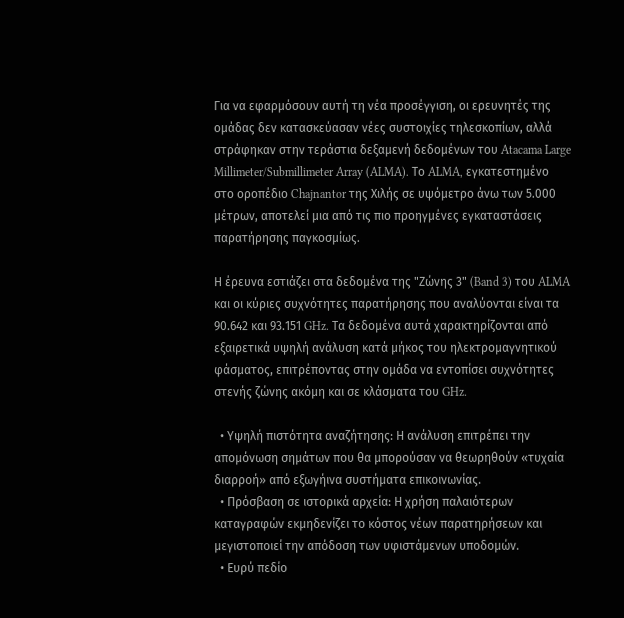Για να εφαρμόσουν αυτή τη νέα προσέγγιση, οι ερευνητές της ομάδας δεν κατασκεύασαν νέες συστοιχίες τηλεσκοπίων, αλλά στράφηκαν στην τεράστια δεξαμενή δεδομένων του Atacama Large Millimeter/Submillimeter Array (ALMA). Το ALMA, εγκατεστημένο στο οροπέδιο Chajnantor της Χιλής σε υψόμετρο άνω των 5.000 μέτρων, αποτελεί μια από τις πιο προηγμένες εγκαταστάσεις παρατήρησης παγκοσμίως.

Η έρευνα εστιάζει στα δεδομένα της "Ζώνης 3" (Band 3) του ALMA και οι κύριες συχνότητες παρατήρησης που αναλύονται είναι τα 90.642 και 93.151 GHz. Τα δεδομένα αυτά χαρακτηρίζονται από εξαιρετικά υψηλή ανάλυση κατά μήκος του ηλεκτρομαγνητικού φάσματος, επιτρέποντας στην ομάδα να εντοπίσει συχνότητες στενής ζώνης ακόμη και σε κλάσματα του GHz.

  • Υψηλή πιστότητα αναζήτησης: Η ανάλυση επιτρέπει την απομόνωση σημάτων που θα μπορούσαν να θεωρηθούν «τυχαία διαρροή» από εξωγήινα συστήματα επικοινωνίας.
  • Πρόσβαση σε ιστορικά αρχεία: Η χρήση παλαιότερων καταγραφών εκμηδενίζει το κόστος νέων παρατηρήσεων και μεγιστοποιεί την απόδοση των υφιστάμενων υποδομών.
  • Ευρύ πεδίο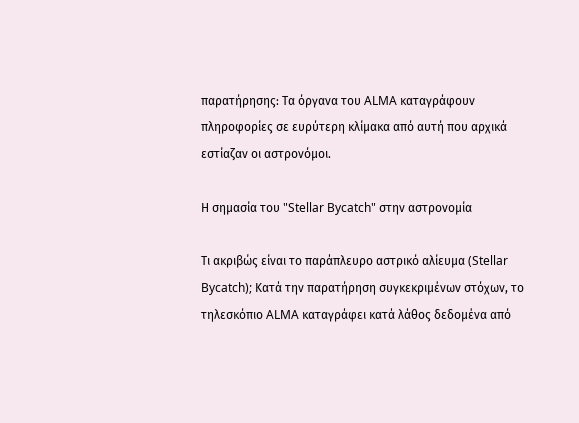παρατήρησης: Τα όργανα του ALMA καταγράφουν πληροφορίες σε ευρύτερη κλίμακα από αυτή που αρχικά εστίαζαν οι αστρονόμοι.

Η σημασία του "Stellar Bycatch" στην αστρονομία

Τι ακριβώς είναι το παράπλευρο αστρικό αλίευμα (Stellar Bycatch); Κατά την παρατήρηση συγκεκριμένων στόχων, το τηλεσκόπιο ALMA καταγράφει κατά λάθος δεδομένα από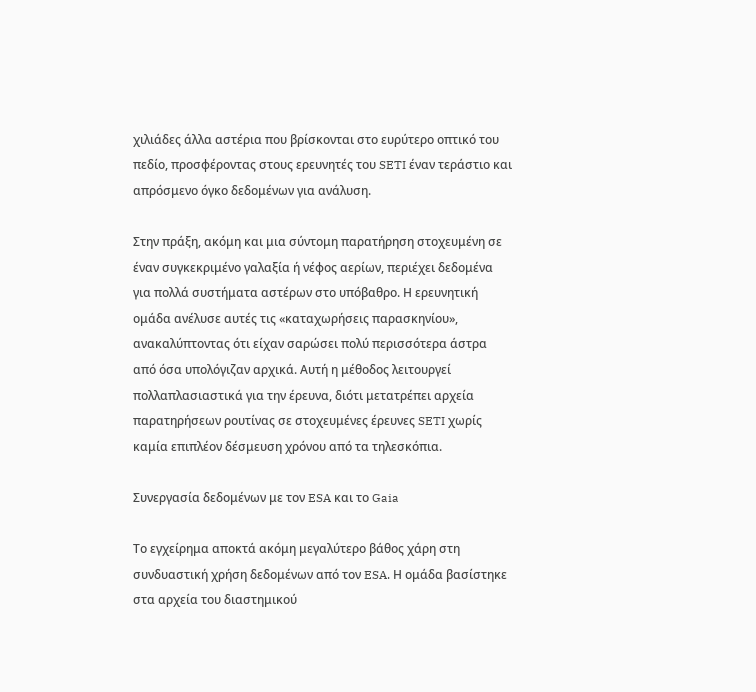χιλιάδες άλλα αστέρια που βρίσκονται στο ευρύτερο οπτικό του πεδίο, προσφέροντας στους ερευνητές του SETI έναν τεράστιο και απρόσμενο όγκο δεδομένων για ανάλυση.

Στην πράξη, ακόμη και μια σύντομη παρατήρηση στοχευμένη σε έναν συγκεκριμένο γαλαξία ή νέφος αερίων, περιέχει δεδομένα για πολλά συστήματα αστέρων στο υπόβαθρο. Η ερευνητική ομάδα ανέλυσε αυτές τις «καταχωρήσεις παρασκηνίου», ανακαλύπτοντας ότι είχαν σαρώσει πολύ περισσότερα άστρα από όσα υπολόγιζαν αρχικά. Αυτή η μέθοδος λειτουργεί πολλαπλασιαστικά για την έρευνα, διότι μετατρέπει αρχεία παρατηρήσεων ρουτίνας σε στοχευμένες έρευνες SETI χωρίς καμία επιπλέον δέσμευση χρόνου από τα τηλεσκόπια.

Συνεργασία δεδομένων με τον ESA και το Gaia

Το εγχείρημα αποκτά ακόμη μεγαλύτερο βάθος χάρη στη συνδυαστική χρήση δεδομένων από τον ESA. Η ομάδα βασίστηκε στα αρχεία του διαστημικού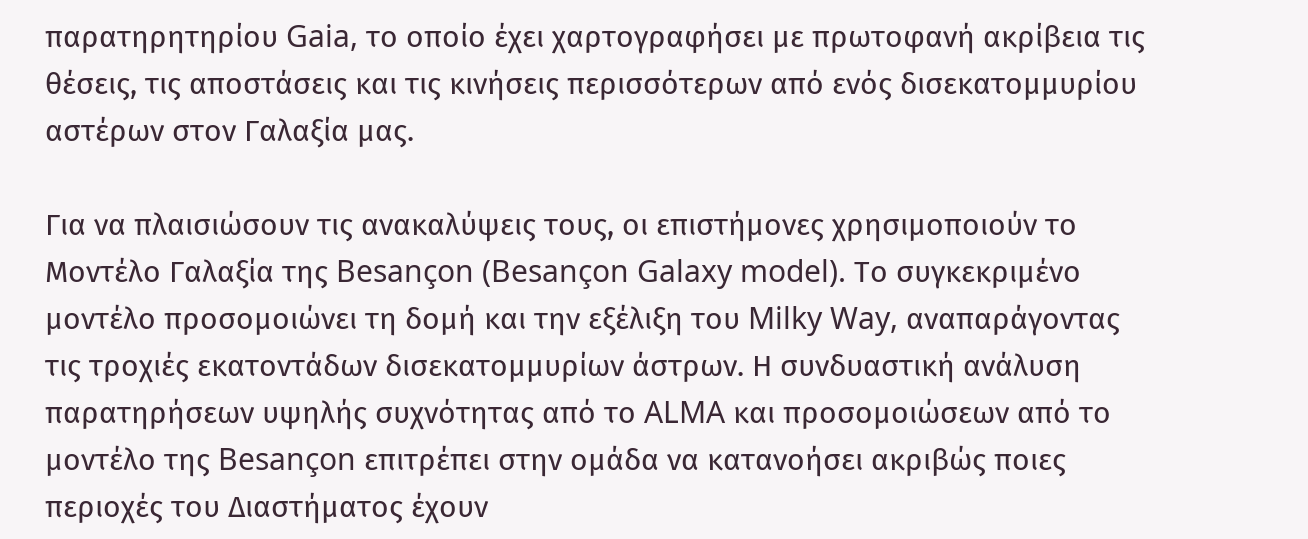παρατηρητηρίου Gaia, το οποίο έχει χαρτογραφήσει με πρωτοφανή ακρίβεια τις θέσεις, τις αποστάσεις και τις κινήσεις περισσότερων από ενός δισεκατομμυρίου αστέρων στον Γαλαξία μας.

Για να πλαισιώσουν τις ανακαλύψεις τους, οι επιστήμονες χρησιμοποιούν το Μοντέλο Γαλαξία της Besançon (Besançon Galaxy model). Το συγκεκριμένο μοντέλο προσομοιώνει τη δομή και την εξέλιξη του Milky Way, αναπαράγοντας τις τροχιές εκατοντάδων δισεκατομμυρίων άστρων. Η συνδυαστική ανάλυση παρατηρήσεων υψηλής συχνότητας από το ALMA και προσομοιώσεων από το μοντέλο της Besançon επιτρέπει στην ομάδα να κατανοήσει ακριβώς ποιες περιοχές του Διαστήματος έχουν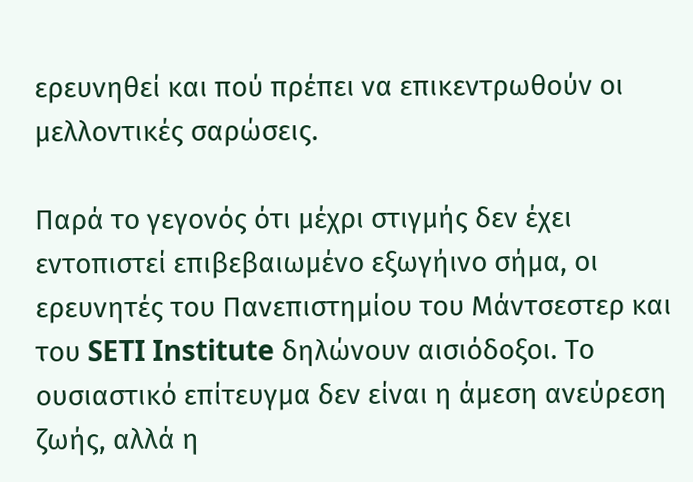ερευνηθεί και πού πρέπει να επικεντρωθούν οι μελλοντικές σαρώσεις.

Παρά το γεγονός ότι μέχρι στιγμής δεν έχει εντοπιστεί επιβεβαιωμένο εξωγήινο σήμα, οι ερευνητές του Πανεπιστημίου του Μάντσεστερ και του SETI Institute δηλώνουν αισιόδοξοι. Το ουσιαστικό επίτευγμα δεν είναι η άμεση ανεύρεση ζωής, αλλά η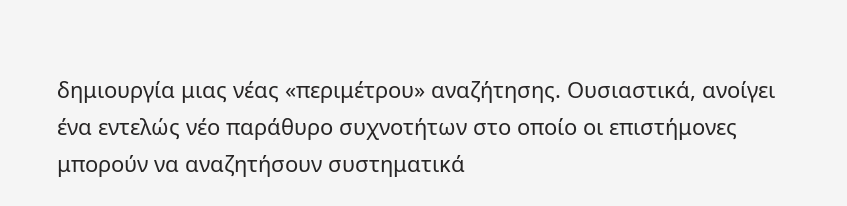δημιουργία μιας νέας «περιμέτρου» αναζήτησης. Ουσιαστικά, ανοίγει ένα εντελώς νέο παράθυρο συχνοτήτων στο οποίο οι επιστήμονες μπορούν να αναζητήσουν συστηματικά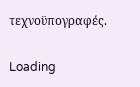τεχνοϋπογραφές.

Loading